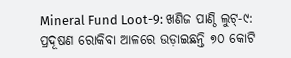Mineral Fund Loot-9: ଖଣିଜ ପାଣ୍ଠି ଲୁଟ୍-୯: ପ୍ରଦୂଷଣ ରୋକିବା ଆଳରେ ଉଡ଼ାଇଛନ୍ତି ୭୦ କୋଟି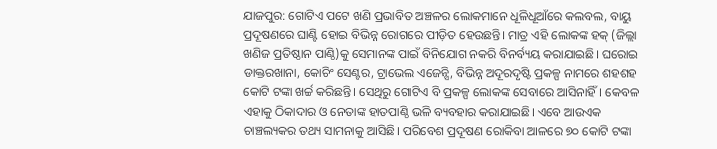ଯାଜପୁର: ଗୋଟିଏ ପଟେ ଖଣି ପ୍ରଭାବିତ ଅଞ୍ଚଳର ଲୋକମାନେ ଧୂଳିଧୂଆଁରେ କଲବଲ, ବାୟୁ ପ୍ରଦୂଷଣରେ ଘାଣ୍ଟି ହୋଇ ବିଭିନ୍ନ ରୋଗରେ ପୀଡ଼ିତ ହେଉଛନ୍ତି। ମାତ୍ର ଏହି ଲୋକଙ୍କ ହକ୍ (ଜିଲ୍ଲା ଖଣିଜ ପ୍ରତିଷ୍ଠାନ ପାଣ୍ଠି)କୁ ସେମାନଙ୍କ ପାଇଁ ବିନିଯୋଗ ନକରି ବିନର୍ବ୍ୟୟ କରାଯାଇଛି। ଘରୋଇ ଡାକ୍ତରଖାନା, କୋଚିଂ ସେଣ୍ଟର, ଟ୍ରାଭେଲ ଏଜେନ୍ସି, ବିଭିନ୍ନ ଅଦୂରଦୃଷ୍ଟି ପ୍ରକଳ୍ପ ନାମରେ ଶହଶହ କୋଟି ଟଙ୍କା ଖର୍ଚ୍ଚ କରିଛନ୍ତି। ସେଥିରୁ ଗୋଟିଏ ବି ପ୍ରକଳ୍ପ ଲୋକଙ୍କ ସେବାରେ ଆସିନାହିଁ। କେବଳ ଏହାକୁ ଠିକାଦାର ଓ ନେତାଙ୍କ ହାତପାଣ୍ଠି ଭଳି ବ୍ୟବହାର କରାଯାଇଛି। ଏବେ ଆଉଏକ ଚାଞ୍ଚଲ୍ୟକର ତଥ୍ୟ ସାମନାକୁ ଆସିଛି। ପରିବେଶ ପ୍ରଦୂଷଣ ରୋକିବା ଆଳରେ ୭୦ କୋଟି ଟଙ୍କା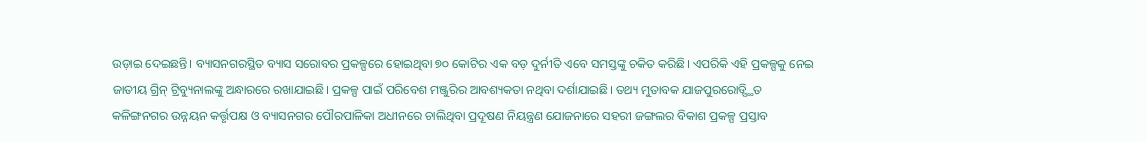ଉଡ଼ାଇ ଦେଇଛନ୍ତି। ବ୍ୟାସନଗରସ୍ଥିତ ବ୍ୟାସ ସରୋବର ପ୍ରକଳ୍ପରେ ହୋଇଥିବା ୭୦ କୋଟିର ଏକ ବଡ଼ ଦୁର୍ନୀତି ଏବେ ସମସ୍ତଙ୍କୁ ଚକିତ କରିଛି। ଏପରିକି ଏହି ପ୍ରକଳ୍ପକୁ ନେଇ ଜାତୀୟ ଗ୍ରିନ୍ ଟ୍ରିବ୍ୟୁନାଲଙ୍କୁ ଅନ୍ଧାରରେ ରଖାଯାଇଛି। ପ୍ରକଳ୍ପ ପାଇଁ ପରିବେଶ ମଞ୍ଜୁରିର ଆବଶ୍ୟକତା ନଥିବା ଦର୍ଶାଯାଇଛି। ତଥ୍ୟ ମୁତାବକ ଯାଜପୁରରୋଡ୍ସ୍ଥିତ କଳିଙ୍ଗନଗର ଉନ୍ନୟନ କର୍ତ୍ତୃପକ୍ଷ ଓ ବ୍ୟାସନଗର ପୌରପାଳିକା ଅଧୀନରେ ଚାଲିଥିବା ପ୍ରଦୂଷଣ ନିୟନ୍ତ୍ରଣ ଯୋଜନାରେ ସହରୀ ଜଙ୍ଗଲର ବିକାଶ ପ୍ରକଳ୍ପ ପ୍ରସ୍ତାବ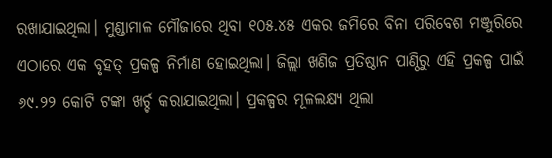ରଖାଯାଇଥିଲା। ମୁଣ୍ଡାମାଳ ମୌଜାରେ ଥିବା ୧୦୫.୪୫ ଏକର ଜମିରେ ବିନା ପରିବେଶ ମଞ୍ଜୁରିରେ ଏଠାରେ ଏକ ବୃହତ୍ ପ୍ରକଳ୍ପ ନିର୍ମାଣ ହୋଇଥିଲା। ଜିଲ୍ଲା ଖଣିଜ ପ୍ରତିଷ୍ଠାନ ପାଣ୍ଠିରୁ ଏହି ପ୍ରକଳ୍ପ ପାଇଁ ୬୯.୨୨ କୋଟି ଟଙ୍କା ଖର୍ଚ୍ଚ କରାଯାଇଥିଲା। ପ୍ରକଳ୍ପର ମୂଳଲକ୍ଷ୍ୟ ଥିଲା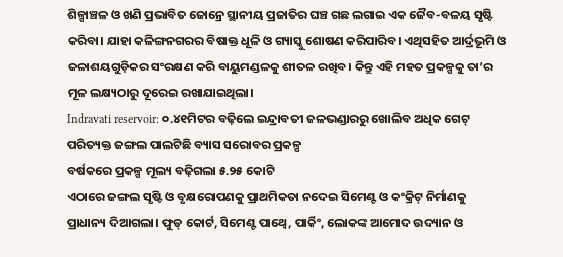ଶିଳ୍ପାଞ୍ଚଳ ଓ ଖଣି ପ୍ରଭାବିତ ଜୋନ୍ରେ ସ୍ଥାନୀୟ ପ୍ରଜାତିର ଘଞ୍ଚ ଗଛ ଲଗାଇ ଏକ ଜୈବ-ବଳୟ ସୃଷ୍ଟି କରିବା। ଯାହା କଳିଙ୍ଗନଗରର ବିଷାକ୍ତ ଧୂଳି ଓ ଗ୍ୟାସ୍କୁ ଶୋଷଣ କରିପାରିବ। ଏଥିସହିତ ଆର୍ଦ୍ରଭୂମି ଓ ଜଳାଶୟଗୁଡ଼ିକର ସଂରକ୍ଷଣ କରି ବାୟୁମଣ୍ଡଳକୁ ଶୀତଳ ରଖିବ। କିନ୍ତୁ ଏହି ମହତ ପ୍ରକଳ୍ପକୁ ତା’ର ମୂଳ ଲକ୍ଷ୍ୟଠାରୁ ଦୂରେଇ ରଖାଯାଇଥିଲା।
Indravati reservoir: ୦.୪୧ମିଟର ବଢ଼ିଲେ ଇନ୍ଦ୍ରାବତୀ ଜଳଭଣ୍ଡାରରୁ ଖୋଲିବ ଅଧିକ ଗେଟ୍
ପରିତ୍ୟକ୍ତ ଜଙ୍ଗଲ ପାଲଟିଛି ବ୍ୟାସ ସରୋବର ପ୍ରକଳ୍ପ
ବର୍ଷକରେ ପ୍ରକଳ୍ପ ମୂଲ୍ୟ ବଢ଼ିଗଲା ୫.୨୫ କୋଟି
ଏଠାରେ ଜଙ୍ଗଲ ସୃଷ୍ଟି ଓ ବୃକ୍ଷରୋପଣକୁ ପ୍ରାଥମିକତା ନଦେଇ ସିମେଣ୍ଟ ଓ କଂକ୍ରିଟ୍ ନିର୍ମାଣକୁ ପ୍ରାଧାନ୍ୟ ଦିଆଗଲା। ଫୁଡ୍ କୋର୍ଟ, ସିମେଣ୍ଟ ପାଥ୍ୱେ, ପାର୍କିଂ, ଲୋକଙ୍କ ଆମୋଦ ଉଦ୍ୟାନ ଓ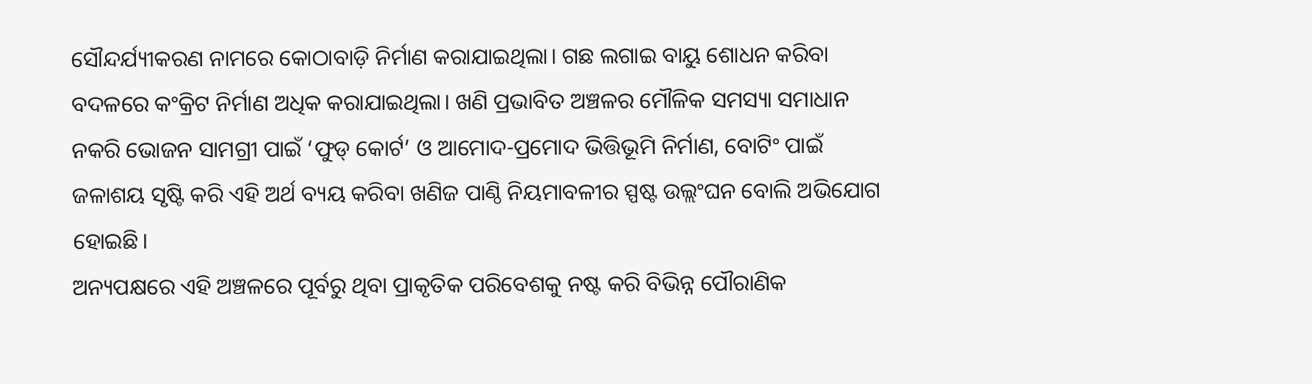ସୌନ୍ଦର୍ଯ୍ୟୀକରଣ ନାମରେ କୋଠାବାଡ଼ି ନିର୍ମାଣ କରାଯାଇଥିଲା। ଗଛ ଲଗାଇ ବାୟୁ ଶୋଧନ କରିବା ବଦଳରେ କଂକ୍ରିଟ ନିର୍ମାଣ ଅଧିକ କରାଯାଇଥିଲା। ଖଣି ପ୍ରଭାବିତ ଅଞ୍ଚଳର ମୌଳିକ ସମସ୍ୟା ସମାଧାନ ନକରି ଭୋଜନ ସାମଗ୍ରୀ ପାଇଁ ‘ଫୁଡ୍ କୋର୍ଟ’ ଓ ଆମୋଦ-ପ୍ରମୋଦ ଭିତ୍ତିଭୂମି ନିର୍ମାଣ, ବୋଟିଂ ପାଇଁ ଜଳାଶୟ ସୃଷ୍ଟି କରି ଏହି ଅର୍ଥ ବ୍ୟୟ କରିବା ଖଣିଜ ପାଣ୍ଠି ନିୟମାବଳୀର ସ୍ପଷ୍ଟ ଉଲ୍ଲଂଘନ ବୋଲି ଅଭିଯୋଗ ହୋଇଛି।
ଅନ୍ୟପକ୍ଷରେ ଏହି ଅଞ୍ଚଳରେ ପୂର୍ବରୁ ଥିବା ପ୍ରାକୃତିକ ପରିବେଶକୁ ନଷ୍ଟ କରି ବିଭିନ୍ନ ପୌରାଣିକ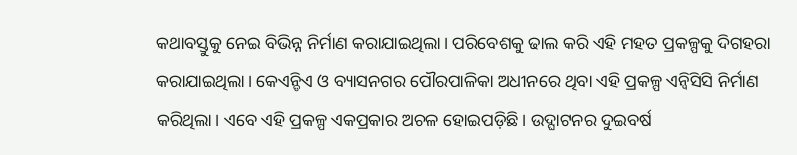କଥାବସ୍ତୁକୁ ନେଇ ବିଭିନ୍ନ ନିର୍ମାଣ କରାଯାଇଥିଲା। ପରିବେଶକୁ ଢାଲ କରି ଏହି ମହତ ପ୍ରକଳ୍ପକୁ ଦିଗହରା କରାଯାଇଥିଲା। କେଏନ୍ଡିଏ ଓ ବ୍ୟାସନଗର ପୌରପାଳିକା ଅଧୀନରେ ଥିବା ଏହି ପ୍ରକଳ୍ପ ଏନ୍ବିସିସି ନିର୍ମାଣ କରିଥିଲା। ଏବେ ଏହି ପ୍ରକଳ୍ପ ଏକପ୍ରକାର ଅଚଳ ହୋଇପଡ଼ିଛି। ଉଦ୍ଘାଟନର ଦୁଇବର୍ଷ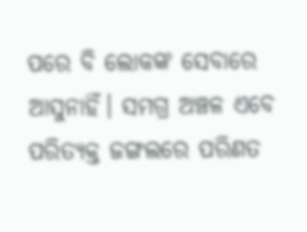ପରେ ବି ଲୋକଙ୍କ ସେବାରେ ଆସୁନାହିଁ। ସମଗ୍ର ଅଞ୍ଚଳ ଏବେ ପରିତ୍ୟକ୍ତ ଜଙ୍ଗଲରେ ପରିଣତ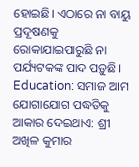ହୋଇଛି। ଏଠାରେ ନା ବାୟୁ ପ୍ରଦୂଷଣକୁ ରୋକାଯାଇପାରୁଛି ନା ପର୍ଯ୍ୟଟକଙ୍କ ପାଦ ପଡ଼ୁଛି।
Education: ସମାଜ ଆମ ଯୋଗାଯୋଗ ପଦ୍ଧତିକୁ ଆକାର ଦେଇଥାଏ: ଶ୍ରୀ ଅଖିଳ କୁମାର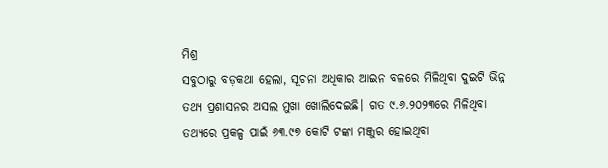ମିଶ୍ର
ସବୁଠାରୁ ବଡ଼କଥା ହେଲା, ସୂଚନା ଅଧିକାର ଆଇନ ବଳରେ ମିଳିଥିବା ଦୁଇଟି ଭିନ୍ନ ତଥ୍ୟ ପ୍ରଶାସନର ଅସଲ ମୁଖା ଖୋଲିଦେଇଛି। ଗତ ୯.୬.୨୦୨୩ରେ ମିଳିଥିବା ତଥ୍ୟରେ ପ୍ରକଳ୍ପ ପାଇଁ ୬୩.୯୭ କୋଟି ଟଙ୍କା ମଞ୍ଜୁର ହୋଇଥିବା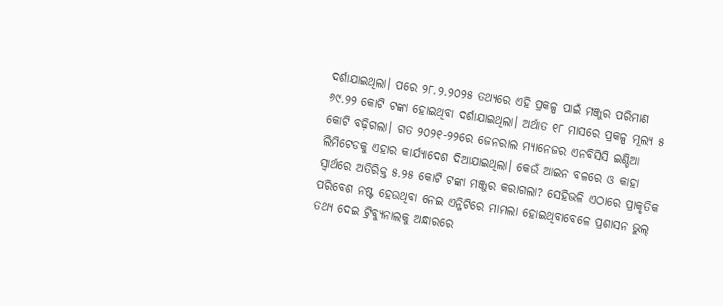ଦର୍ଶାଯାଇଥିଲା। ପରେ ୨୮.୨.୨୦୨୫ ତଥ୍ୟରେ ଏହି ପ୍ରକଳ୍ପ ପାଇଁ ମଞ୍ଜୁର ପରିମାଣ ୬୯.୨୨ କୋଟି ଟଙ୍କା ହୋଇଥିବା ଦର୍ଶାଯାଇଥିଲା। ଅର୍ଥାତ ୧୮ ମାସରେ ପ୍ରକଳ୍ପ ମୂଲ୍ୟ ୫ କୋଟି ବଢ଼ିଗଲା। ଗତ ୨୦୨୧-୨୨ରେ ଜେନରାଲ ମ୍ୟାନେଜର ଏନବିସିସି ଇଣ୍ଡିଆ ଲିମିଟେଡକୁ ଏହାର କାର୍ଯ୍ୟାଦେଶ ଦିଆଯାଇଥିଲା। କେଉଁ ଆଇନ ବଳରେ ଓ କାହା ସ୍ୱାର୍ଥରେ ଅତିରିକ୍ତ ୫.୨୫ କୋଟି ଟଙ୍କା ମଞ୍ଜୁର କରାଗଲା? ସେହିଭଳି ଏଠାରେ ପ୍ରାକୃତିକ ପରିବେଶ ନଷ୍ଟ ହେଉଥିବା ନେଇ ଏନ୍ଜିଟିରେ ମାମଲା ହୋଇଥିବାବେଳେ ପ୍ରଶାସନ ଭୁଲ୍ ତଥ୍ୟ ଦେଇ ଟ୍ରିବ୍ୟୁନାଲକୁ ଅନ୍ଧାରରେ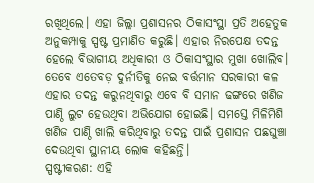ରଖିଥିଲେ। ଏହା ଜିଲ୍ଲା ପ୍ରଶାସନର ଠିକାସଂସ୍ଥା ପ୍ରତି ଅହେତୁକ ଅନୁକମ୍ପାକୁ ସ୍ପଷ୍ଟ ପ୍ରମାଣିତ କରୁଛି। ଏହାର ନିରପେକ୍ଷ ତଦନ୍ତ ହେଲେ ବିଭାଗୀୟ ଅଧିକାରୀ ଓ ଠିକାସଂସ୍ଥାର ମୁଖା ଖୋଲିବ। ତେବେ ଏତେବଡ଼ ଦୁର୍ନୀତିକୁ ନେଇ ବର୍ତ୍ତମାନ ସରକାରୀ କଳ ଏହାର ତଦନ୍ତ କରୁନଥିବାରୁ ଏବେ ବି ସମାନ ଢଙ୍ଗରେ ଖଣିଜ ପାଣ୍ଠି ଲୁଟ ହେଉଥିବା ଅଭିଯୋଗ ହୋଇଛି। ସମସ୍ତେ ମିଳିମିଶି ଖଣିଜ ପାଣ୍ଠି ଖାଲି କରିଥିବାରୁ ତଦନ୍ତ ପାଇଁ ପ୍ରଶାସନ ପଛଘୁଞ୍ଚା ଦେଉଥିବା ସ୍ଥାନୀୟ ଲୋକ କହିଛନ୍ତି।
ସ୍ପଷ୍ଟୀକରଣ: ଏହି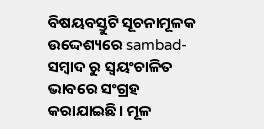ବିଷୟବସ୍ତୁଟି ସୂଚନାମୂଳକ ଉଦ୍ଦେଶ୍ୟରେ sambad-ସମ୍ବାଦ ରୁ ସ୍ୱୟଂଚାଳିତ ଭାବରେ ସଂଗ୍ରହ କରାଯାଇଛି। ମୂଳ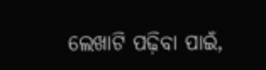ଲେଖାଟି ପଢ଼ିବା ପାଇଁ,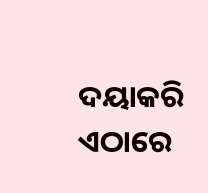ଦୟାକରି ଏଠାରେ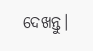ଦେଖନ୍ତୁ।